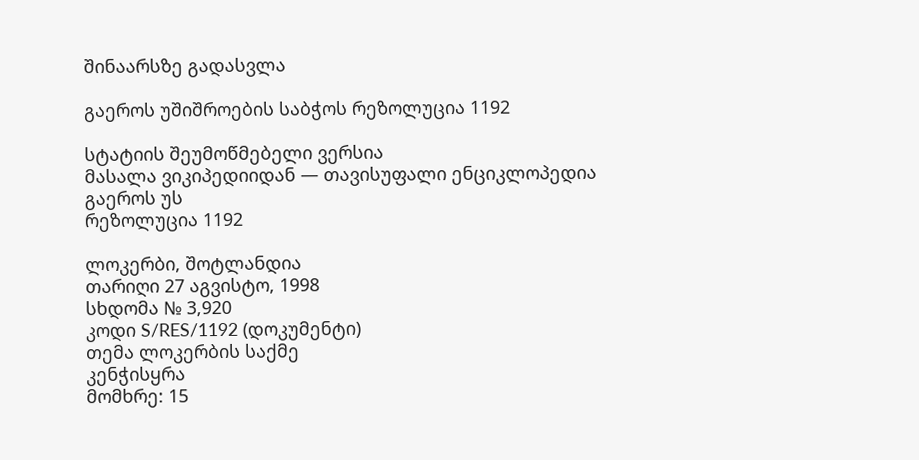შინაარსზე გადასვლა

გაეროს უშიშროების საბჭოს რეზოლუცია 1192

სტატიის შეუმოწმებელი ვერსია
მასალა ვიკიპედიიდან — თავისუფალი ენციკლოპედია
გაეროს უს
რეზოლუცია 1192

ლოკერბი, შოტლანდია
თარიღი 27 აგვისტო, 1998
სხდომა № 3,920
კოდი S/RES/1192 (დოკუმენტი)
თემა ლოკერბის საქმე
კენჭისყრა
მომხრე: 15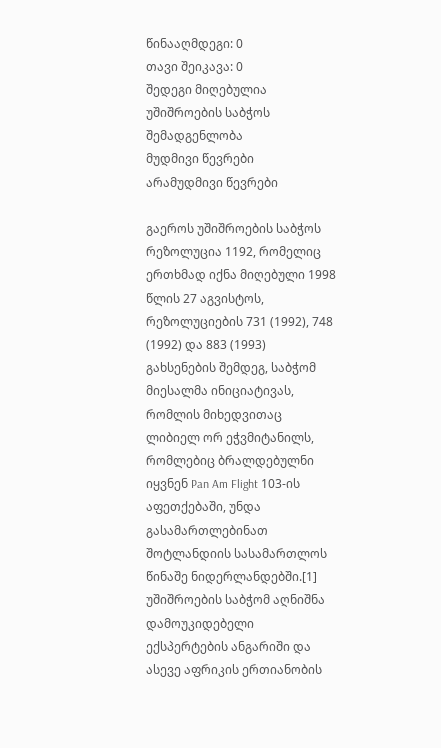წინააღმდეგი: 0
თავი შეიკავა: 0
შედეგი მიღებულია
უშიშროების საბჭოს შემადგენლობა
მუდმივი წევრები
არამუდმივი წევრები

გაეროს უშიშროების საბჭოს რეზოლუცია 1192, რომელიც ერთხმად იქნა მიღებული 1998 წლის 27 აგვისტოს, რეზოლუციების 731 (1992), 748 (1992) და 883 (1993) გახსენების შემდეგ, საბჭომ მიესალმა ინიციატივას, რომლის მიხედვითაც ლიბიელ ორ ეჭვმიტანილს, რომლებიც ბრალდებულნი იყვნენ Pan Am Flight 103-ის აფეთქებაში, უნდა გასამართლებინათ შოტლანდიის სასამართლოს წინაშე ნიდერლანდებში.[1] უშიშროების საბჭომ აღნიშნა დამოუკიდებელი ექსპერტების ანგარიში და ასევე აფრიკის ერთიანობის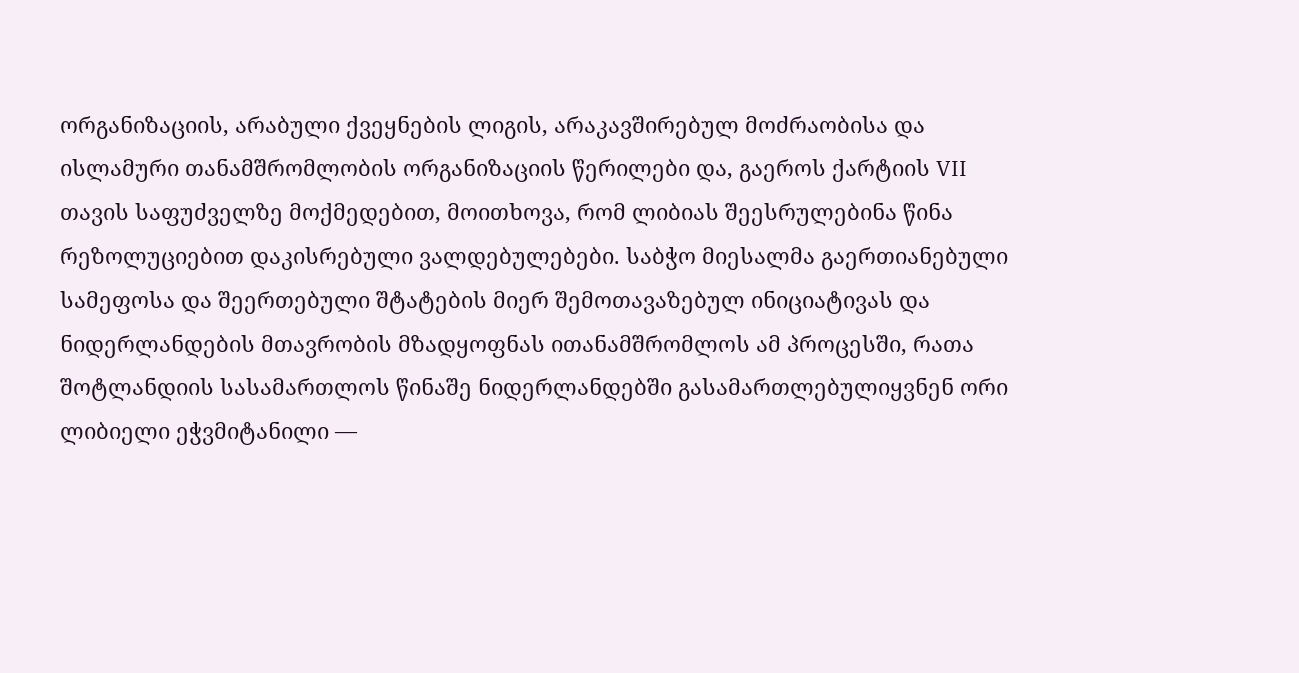ორგანიზაციის, არაბული ქვეყნების ლიგის, არაკავშირებულ მოძრაობისა და ისლამური თანამშრომლობის ორგანიზაციის წერილები და, გაეროს ქარტიის VII თავის საფუძველზე მოქმედებით, მოითხოვა, რომ ლიბიას შეესრულებინა წინა რეზოლუციებით დაკისრებული ვალდებულებები. საბჭო მიესალმა გაერთიანებული სამეფოსა და შეერთებული შტატების მიერ შემოთავაზებულ ინიციატივას და ნიდერლანდების მთავრობის მზადყოფნას ითანამშრომლოს ამ პროცესში, რათა შოტლანდიის სასამართლოს წინაშე ნიდერლანდებში გასამართლებულიყვნენ ორი ლიბიელი ეჭვმიტანილი —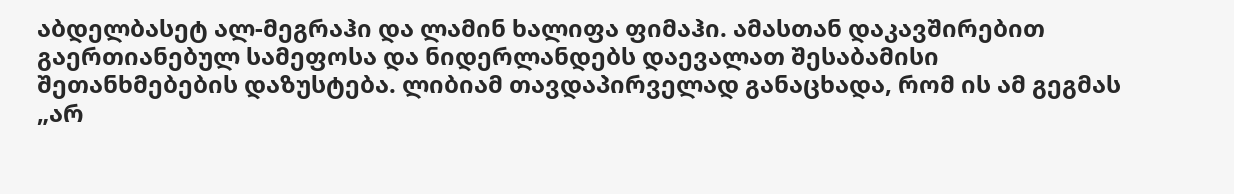აბდელბასეტ ალ-მეგრაჰი და ლამინ ხალიფა ფიმაჰი. ამასთან დაკავშირებით გაერთიანებულ სამეფოსა და ნიდერლანდებს დაევალათ შესაბამისი შეთანხმებების დაზუსტება. ლიბიამ თავდაპირველად განაცხადა, რომ ის ამ გეგმას „არ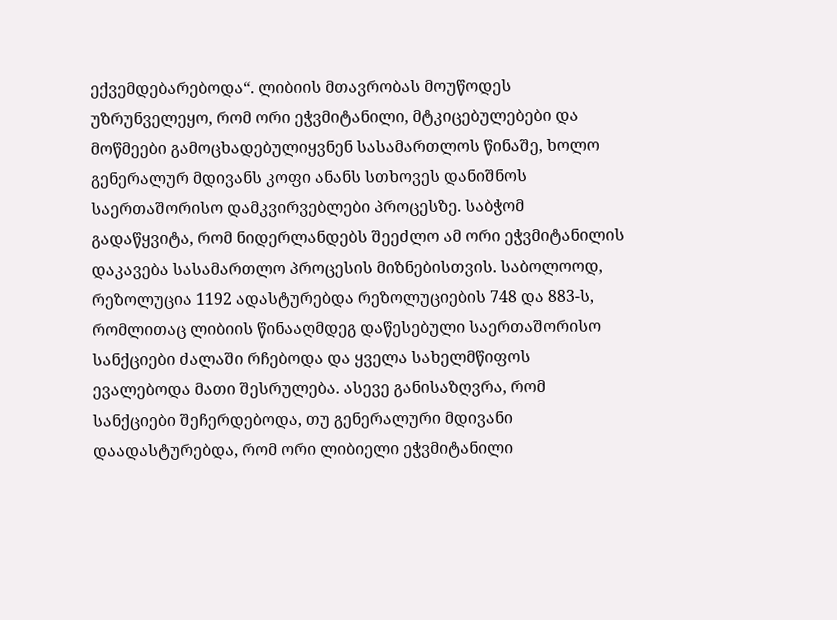ექვემდებარებოდა“. ლიბიის მთავრობას მოუწოდეს უზრუნველეყო, რომ ორი ეჭვმიტანილი, მტკიცებულებები და მოწმეები გამოცხადებულიყვნენ სასამართლოს წინაშე, ხოლო გენერალურ მდივანს კოფი ანანს სთხოვეს დანიშნოს საერთაშორისო დამკვირვებლები პროცესზე. საბჭომ გადაწყვიტა, რომ ნიდერლანდებს შეეძლო ამ ორი ეჭვმიტანილის დაკავება სასამართლო პროცესის მიზნებისთვის. საბოლოოდ, რეზოლუცია 1192 ადასტურებდა რეზოლუციების 748 და 883-ს, რომლითაც ლიბიის წინააღმდეგ დაწესებული საერთაშორისო სანქციები ძალაში რჩებოდა და ყველა სახელმწიფოს ევალებოდა მათი შესრულება. ასევე განისაზღვრა, რომ სანქციები შეჩერდებოდა, თუ გენერალური მდივანი დაადასტურებდა, რომ ორი ლიბიელი ეჭვმიტანილი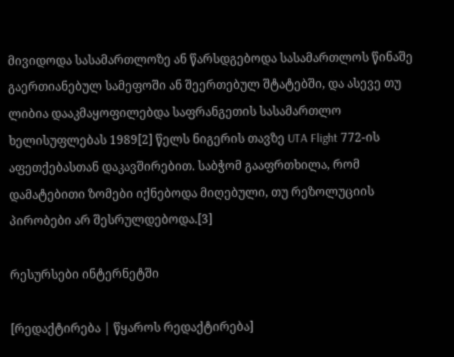მივიდოდა სასამართლოზე ან წარსდგებოდა სასამართლოს წინაშე გაერთიანებულ სამეფოში ან შეერთებულ შტატებში, და ასევე თუ ლიბია დააკმაყოფილებდა საფრანგეთის სასამართლო ხელისუფლებას 1989[2] წელს ნიგერის თავზე UTA Flight 772-ის აფეთქებასთან დაკავშირებით. საბჭომ გააფრთხილა, რომ დამატებითი ზომები იქნებოდა მიღებული, თუ რეზოლუციის პირობები არ შესრულდებოდა.[3]

რესურსები ინტერნეტში

[რედაქტირება | წყაროს რედაქტირება]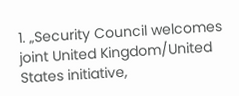1. „Security Council welcomes joint United Kingdom/United States initiative,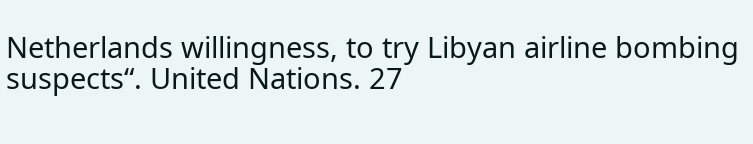Netherlands willingness, to try Libyan airline bombing suspects“. United Nations. 27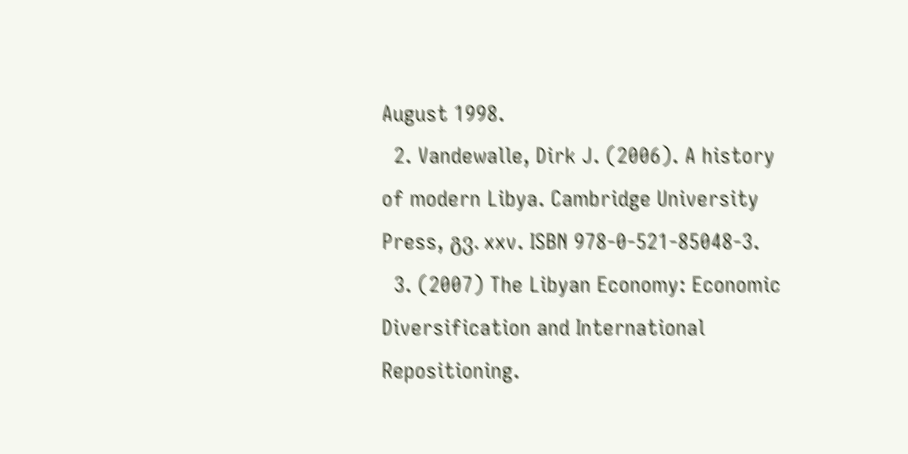August 1998.
  2. Vandewalle, Dirk J. (2006). A history of modern Libya. Cambridge University Press, გვ. xxv. ISBN 978-0-521-85048-3.
  3. (2007) The Libyan Economy: Economic Diversification and International Repositioning.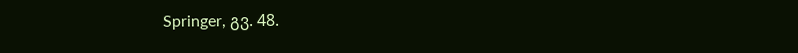Springer, გვ. 48.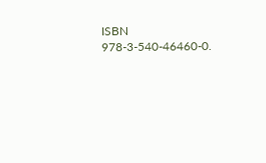ISBN 978-3-540-46460-0.